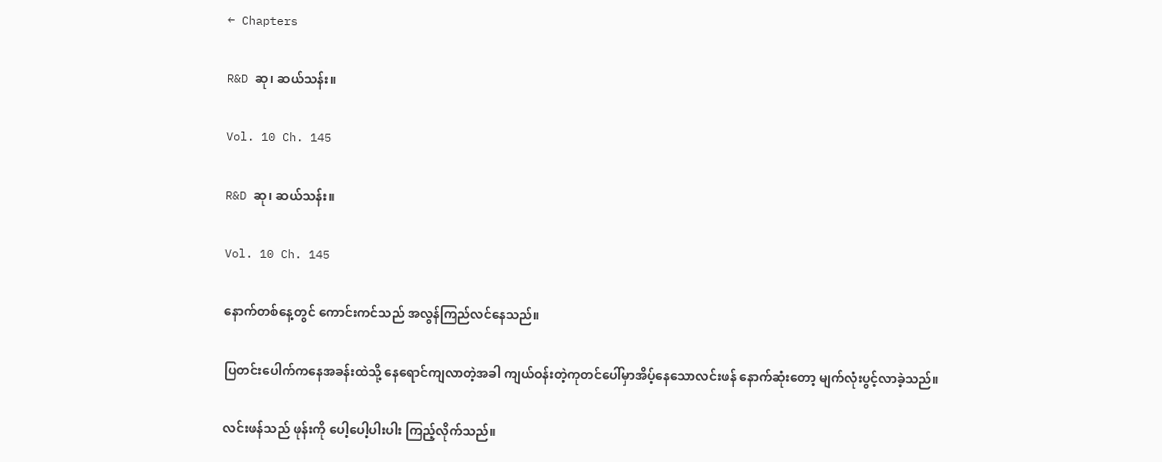← Chapters

R&D ဆု၊ ဆယ်သန်း။

Vol. 10 Ch. 145

R&D ဆု၊ ဆယ်သန်း။

Vol. 10 Ch. 145

နောက်တစ်နေ့တွင် ကောင်းကင်သည် အလွန်ကြည်လင်နေသည်။

ပြတင်းပေါက်ကနေအခန်းထဲသို့ နေရောင်ကျလာတဲ့အခါ ကျယ်ဝန်းတဲ့ကုတင်ပေါ်မှာအိပ့်နေသောလင်းဖန် နောက်ဆုံးတော့ မျက်လုံးပွင့်လာခဲ့သည်။

လင်းဖန်သည် ဖုန်းကို ပေါ့ပေါ့ပါးပါး ကြည့်လိုက်သည်။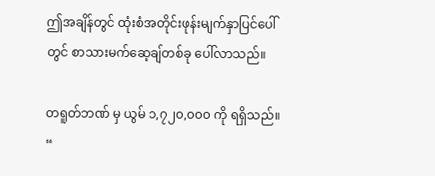ဤအချိန်တွင် ထုံးစံအတိုင်းဖုန်းမျက်နှာပြင်ပေါ်တွင် စာသားမက်ဆေ့ချ်တစ်ခု ပေါ်လာသည်။

တရူတ်ဘဏ် မှ ယွမ် ၁,၇၂၀,၀၀၀ ကို ရရှိသည်။ “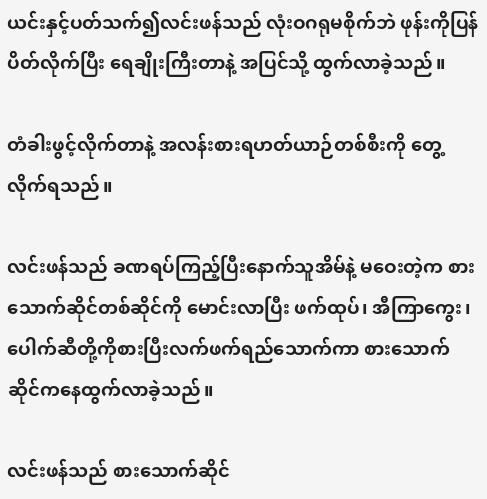ယင်းနှင့်ပတ်သက်၍လင်းဖန်သည် လုံးဝဂရုမစိုက်ဘဲ ဖုန်းကိုပြန်ပိတ်လိုက်ပြီး ရေချိုးကြီးတာနဲ့ အပြင်သို့ ထွက်လာခဲ့သည်။

တံခါးဖွင့်လိုက်တာနဲ့ အလန်းစားရဟတ်ယာဉ်တစ်စီးကို တွေ့လိုက်ရသည်။

လင်းဖန်သည် ခဏရပ်ကြည့်ပြီးနောက်သူအိမ်နဲ့ မဝေးတဲ့က စားသောက်ဆိုင်တစ်ဆိုင်ကို မောင်းလာပြီး ဖက်ထုပ်၊ အီကြာကွေး၊ပေါက်ဆီတို့ကိုစားပြီးလက်ဖက်ရည်သောက်ကာ စားသောက်ဆိုင်ကနေထွက်လာခဲ့သည်။

လင်းဖန်သည် စားသောက်ဆိုင်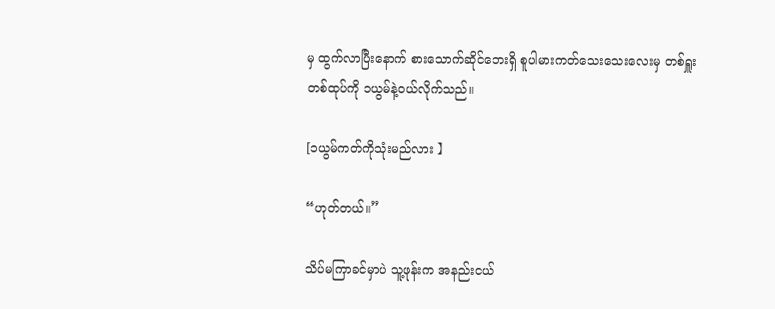မှ ထွက်လာပြီးနောက် စားသောက်ဆိုင်ဘေးရှိ စူပါမားကတ်သေးသေးလေးမှ တစ်ရှူးတစ်ထုပ်ကို ၁ယွမ်နဲ့ဝယ်လိုက်သည်။

[၁ယွမ်ကတ်ကိုသုံးမည်လား 】

“ဟုတ်တယ်။”

သိပ်မကြာခင်မှာပဲ သူ့ဖုန်းက အနည်းငယ်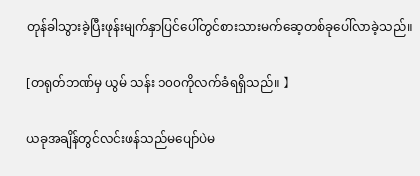တုန်ခါသွားခဲ့ပြီးဖုန်းမျက်နှာပြင်ပေါ်တွင်စားသားမက်ဆေ့တစ်ခုပေါ်လာခဲ့သည်။

[တရုတ်ဘဏ်မှ ယွမ် သန်း ၁၀၀ကိုလက်ခံရရှိသည်။ 】

ယခုအချိန်တွင်လင်းဖန်သည်မပျော်ပဲမ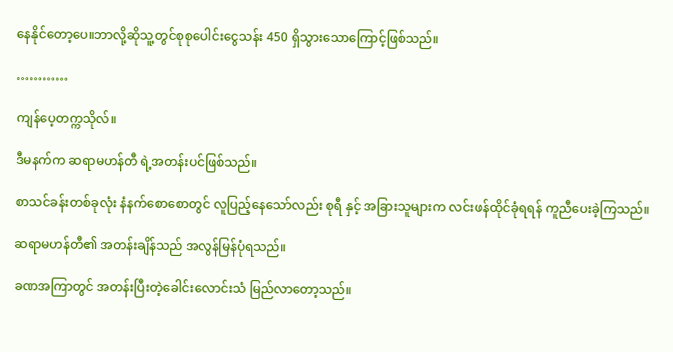နေနိုင်တော့ပေ။ဘာလို့ဆိုသူ့တွင်စုစုပေါင်းငွေသန်း 450 ရှိသွားသောကြောင့်ဖြစ်သည်။

…………

ကျန်ပေ့တက္ကသိုလ်။

ဒီမနက်က ဆရာမဟန်တီ ရဲ့အတန်းပင်ဖြစ်သည်။

စာသင်ခန်းတစ်ခုလုံး နံနက်စောစောတွင် လူပြည့်နေသော်လည်း စုရီ နှင့် အခြားသူများက လင်းဖန်ထိုင်ခုံရရန် ကူညီပေးခဲ့ကြသည်။

ဆရာမဟန်တီ၏ အတန်းချိန်သည် အလွန်မြန်ပုံရသည်။

ခဏအကြာတွင် အတန်းပြီးတဲ့ခေါင်းလောင်းသံ မြည်လာတော့သည်။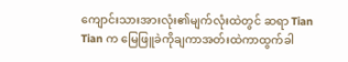ကျောင်းသားအားလုံး၏မျက်လုံးထဲတွင် ဆရာ Tian Tian က မြေဖြူခဲကိုချကာအတ်းထဲကာထွက်ခါ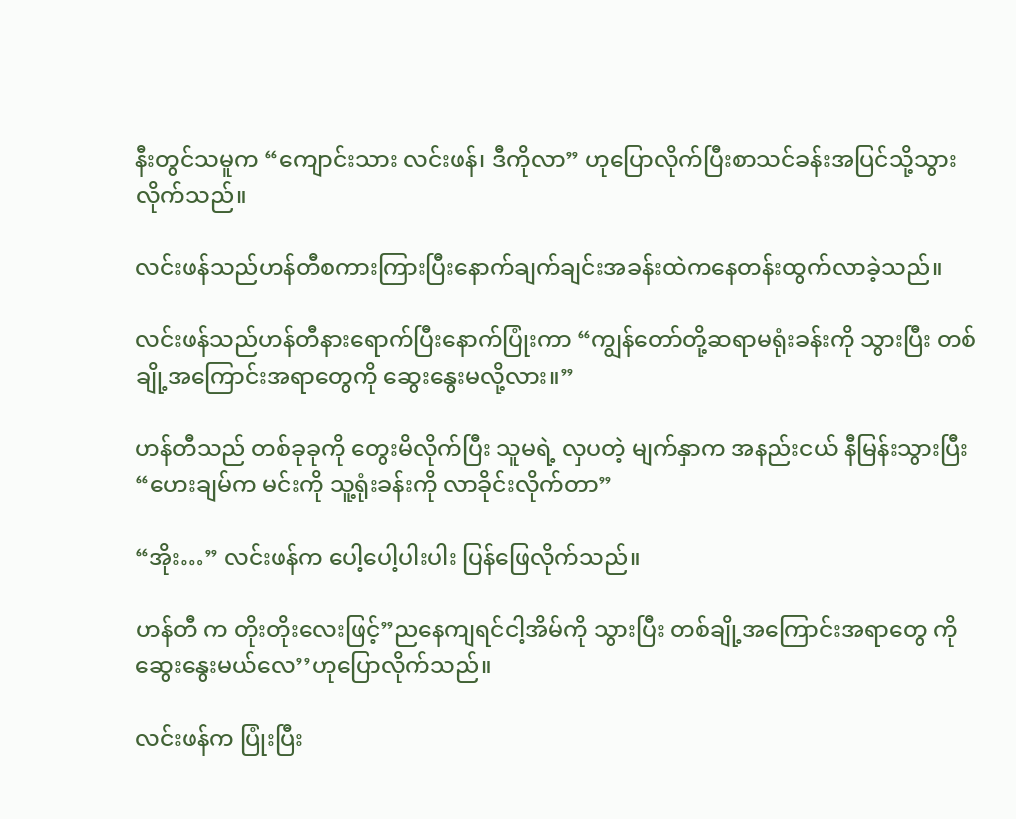နီးတွင်သမူက “ကျောင်းသား လင်းဖန်၊ ဒီကိုလာ” ဟုပြောလိုက်ပြီးစာသင်ခန်းအပြင်သို့သွားလိုက်သည်။

လင်းဖန်သည်ဟန်တီစကားကြားပြီးနောက်ချက်ချင်းအခန်းထဲကနေတန်းထွက်လာခဲ့သည်။

လင်းဖန်သည်ဟန်တီနားရောက်ပြီးနောက်ပြုံးကာ “ကျွန်တော်တို့ဆရာမရုံးခန်းကို သွားပြီး တစ်ချို့အကြောင်းအရာတွေကို ဆွေးနွေးမလို့လား။”

ဟန်တီသည် တစ်ခုခုကို တွေးမိလိုက်ပြီး သူမရဲ့ လှပတဲ့ မျက်နှာက အနည်းငယ် နီမြန်းသွားပြီး “ဟေးချမ်က မင်းကို သူ့ရုံးခန်းကို လာခိုင်းလိုက်တာ”

“အိုး…” လင်းဖန်က ပေါ့ပေါ့ပါးပါး ပြန်ဖြေလိုက်သည်။

ဟန်တီ က တိုးတိုးလေးဖြင့်”ညနေကျရင်ငါ့အိမ်ကို သွားပြီး တစ်ချို့အကြောင်းအရာတွေ ကိုဆွေးနွေးမယ်လေ’’ဟုပြောလိုက်သည်။

လင်းဖန်က ပြုံးပြီး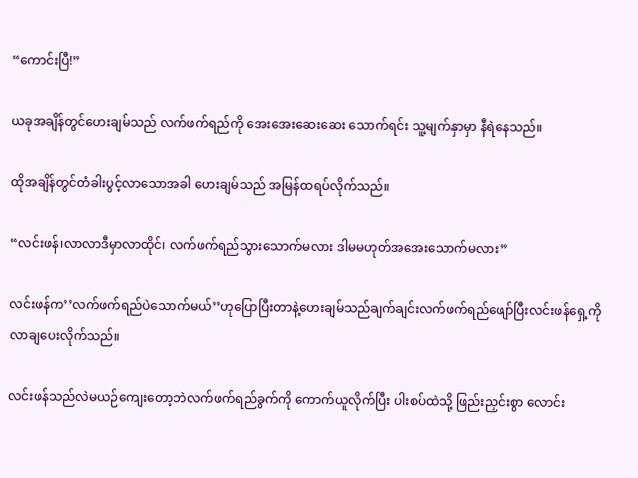“ကောင်းပြီ!”

ယခုအချိန်တွင်ဟေးချမ်သည် လက်ဖက်ရည်ကို အေးအေးဆေးဆေး သောက်ရင်း သူ့မျက်နှာမှာ နီရဲနေသည်။

ထိုအချိန်တွင်တံခါးပွင့်လာသောအခါ ဟေးချမ်သည် အမြန်ထရပ်လိုက်သည်။

“လင်းဖန်၊လာလာဒီမှာလာထိုင်၊ လက်ဖက်ရည်သွားသောက်မလား ဒါမမဟုတ်အအေးသောက်မလား”

လင်းဖန်က’’လက်ဖက်ရည်ပဲသောက်မယ်’’ဟုပြောပြီးတာနဲ့ဟေးချမ်သည်ချက်ချင်းလက်ဖက်ရည်ဖျော်ပြီးလင်းဖန်ရှေ့ကိုလာချပေးလိုက်သည်။

လင်းဖန်သည်လဲမယဉ်ကျေးတော့ဘဲလက်ဖက်ရည်ခွက်ကို ကောက်ယူလိုက်ပြီး ပါးစပ်ထဲသို့ ဖြည်းညှင်းစွာ လောင်း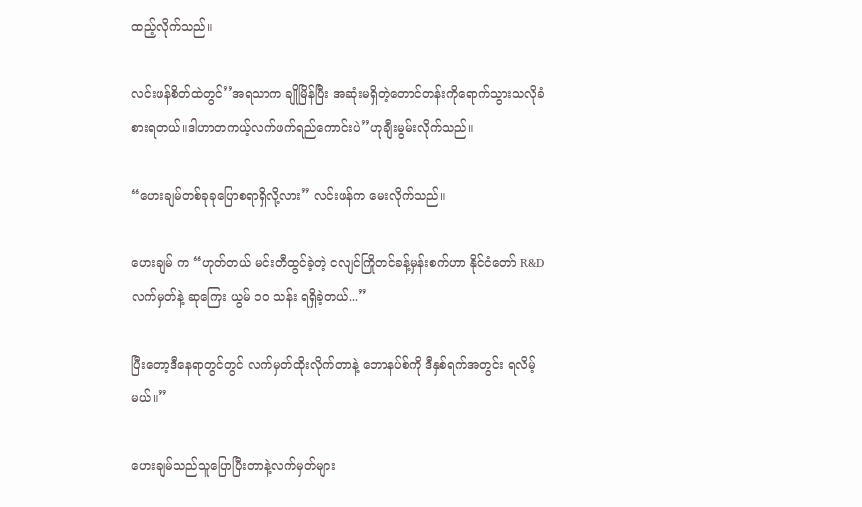ထည့်လိုက်သည်။

လင်းဖန်စိတ်ထဲတွင်’’အရသာက ချိုမြိန်ပြီး အဆုံးမရှိတဲ့တောင်တန်းကိုရောက်သွားသလိုခံစားရတယ်။ဒါဟာတကယ့်လက်ဖက်ရည်ကောင်းပဲ’’ဟုချီးမွမ်းလိုက်သည်။

“ဟေးချမ်တစ်ခုခုပြောစရာရှိလို့လား” လင်းဖန်က မေးလိုက်သည်။

ဟေးချမ် က “ဟုတ်တယ် မင်းတီထွင်ခဲ့တဲ့ ငလျင်ကြိုတင်ခန့်မှန်းစက်ဟာ နိုင်ငံတော် R&D လက်မှတ်နဲ့ ဆုကြေး ယွမ် ၁၀ သန်း ရရှိခဲ့တယ်...”

ပြီးတော့ဒီနေရာတွင်တွင် လက်မှတ်ထိုးလိုက်တာနဲ့ ဘောနပ်စ်ကို ဒီနှစ်ရက်အတွင်း ရလိမ့်မယ်။”

ဟေးချမ်သည်သူပြောပြီးတာနဲ့လက်မှတ်များ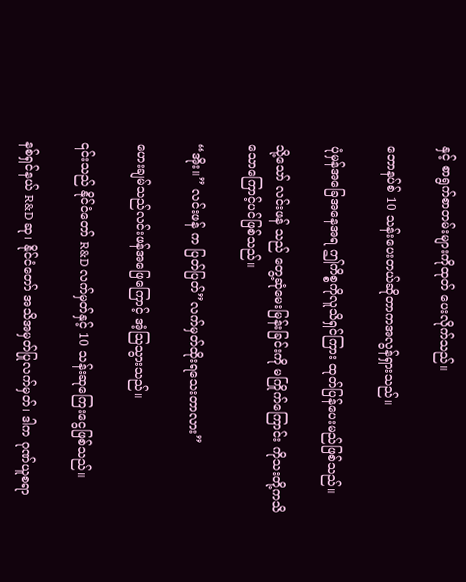နှင့် စာရွက်စာတမ်းများကိုထုတ် ပေးလိုက်သည်။

ဘောနပ်စ် 10 သန်းပေးတယ်ဆိုတာကအလွန်ရှားသည်။

ပုံမှန်အခြေအနေအရ ဤကိစ္စကိုလူသိရှင်ကြား ထုတ်ပြန်ပေးမည်ဖြစ်သည်။

သို့သော် လင်းဖန် သည် တွေ့ဆုံမေးမြန်းခြင်းကို မကြိုက်ကြောင်း ကိုသးတို့ကသိသောကြောင့်ပင်ဖြစ်သည်။

“အိုး။” လင်းဖန် က ပြတ်ပြတ်”လက်မှတ်ထိုးရသေးတာလား”

ဟေးချမ်သည်လင်းဖန်အဖြေကြောင့် အံ့သြသွားသည်။

၎င်းသည် နိုင်ငံတော် R&D လက်မှတ်နှင့် 10 သန်းဆုကြေးငွေဖြစ်သည်။

နစ်ရှင်နယ် R&D ဆု၊ နိုင်ငံတော် အသိအမှတ်ပြုလက်မှတ်၊ ဒါက ဂုဏ်ယူစရာ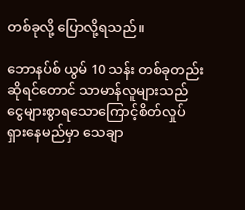တစ်ခုလို့ ပြောလို့ရသည်။

ဘောနပ်စ် ယွမ် 10 သန်း တစ်ခုတည်းဆိုရင်တောင် သာမာန်လူများသည် ငွေများစွာရသောကြောင့်စိတ်လှုပ်ရှားနေမည်မှာ သေချာ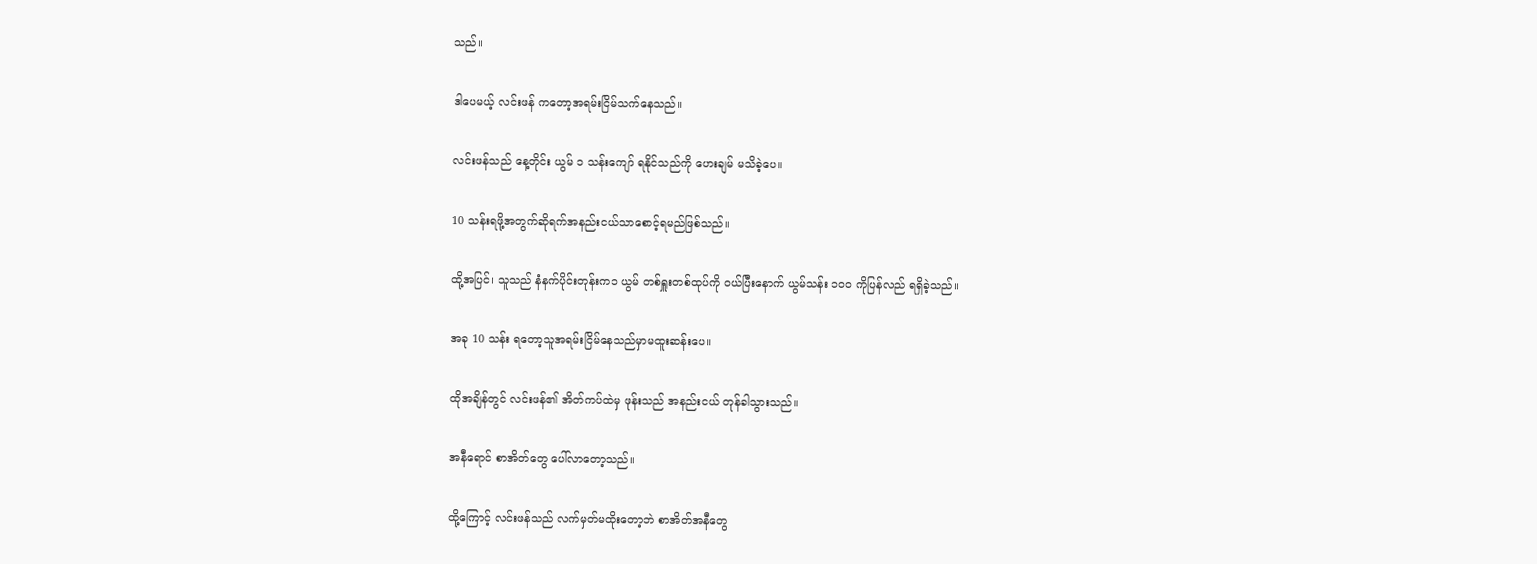သည်။

ဒါပေမယ့် လင်းဖန် ကတော့အရမ်းငြိမ်သက်နေသည်။

လင်းဖန်သည် နေ့တိုင်း ယွမ် ၁ သန်းကျော် ရနိုင်သည်ကို ဟေးချမ် မသိခဲ့ပေ။

10 သန်းရဖို့အတွက်ဆိုရက်အနည်းငယ်သာစောင့်ရမည်ဖြစ်သည်။

ထို့အပြင်၊ သူသည် နံနက်ပိုင်းတုန်းက၁ ယွမ် တစ်ရှူးတစ်ထုပ်ကို ဝယ်ပြီးနောက် ယွမ်သန်း ၁၀၀ ကိုပြန်လည် ရရှိခဲ့သည်။

အခု 10 သန်း ရတော့သူအရမ်းငြိမ်နေသည်မှာမထူးဆန်းပေ။

ထိုအချိန်တွင် လင်းဖန်၏ အိတ်ကပ်ထဲမှ ဖုန်းသည် အနည်းငယ် တုန်ခါသွားသည်။

အနီရောင် စာအိတ်တွေ ပေါ်လာတော့သည်။

ထို့ကြောင့် လင်းဖန်သည် လက်မှတ်မထိုးတော့ဘဲ စာအိတ်အနီတွေ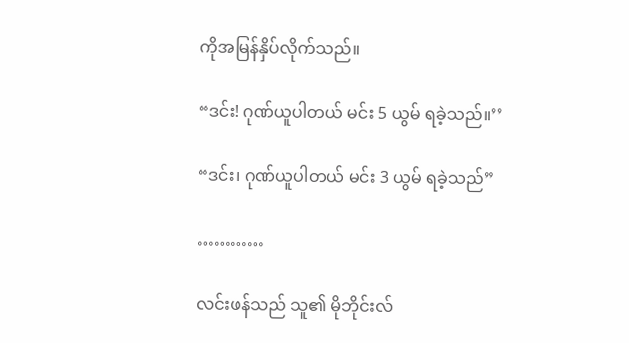ကိုအမြန်နှိပ်လိုက်သည်။

“ဒင်း! ဂုဏ်ယူပါတယ် မင်း 5 ယွမ် ရခဲ့သည်။’’

“ဒင်း၊ ဂုဏ်ယူပါတယ် မင်း 3 ယွမ် ရခဲ့သည်”

…………

လင်းဖန်သည် သူ၏ မိုဘိုင်းလ်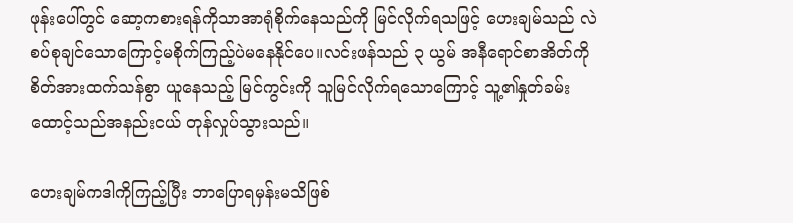ဖုန်းပေါ်တွင် ဆော့ကစားရန်ကိုသာအာရုံစိုက်နေသည်ကို မြင်လိုက်ရသဖြင့် ဟေးချမ်သည် လဲစပ်စုချင်သောကြောင့်မစိုက်ကြည့်ပဲမနေနိုင်ပေ။လင်းဖန်သည် ၃ ယွမ် အနီရောင်စာအိတ်ကို စိတ်အားထက်သန်စွာ ယူနေသည့် မြင်ကွင်းကို သူမြင်လိုက်ရသောကြောင့် သူ့၏နှုတ်ခမ်းထောင့်သည်အနည်းငယ် တုန်လှုပ်သွားသည်။

ဟေးချမ်ကဒါကိုကြည့်ပြီး ဘာပြောရမှန်းမသိဖြစ်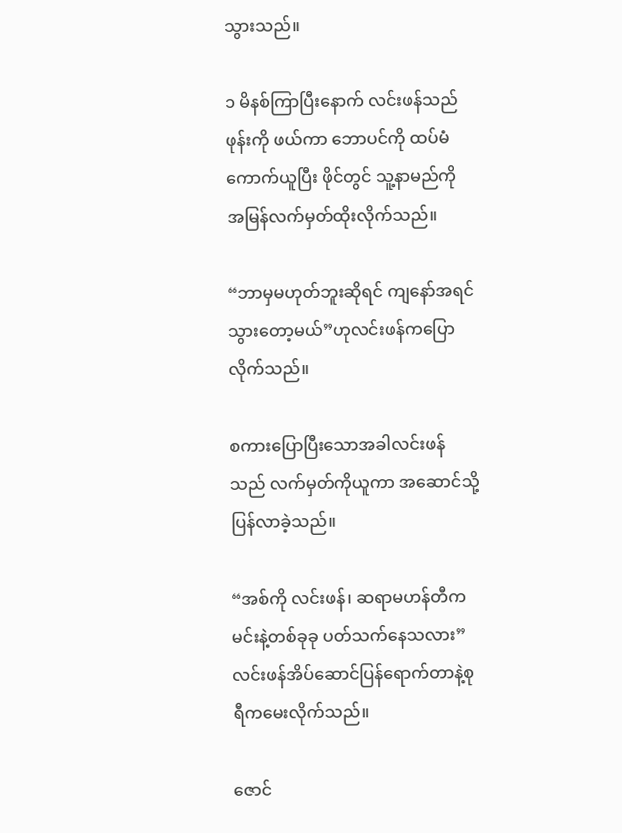သွားသည်။

၁ မိနစ်ကြာပြီးနောက် လင်းဖန်သည် ဖုန်းကို ဖယ်ကာ ဘောပင်ကို ထပ်မံကောက်ယူပြီး ဖိုင်တွင် သူ့နာမည်ကို အမြန်လက်မှတ်ထိုးလိုက်သည်။

“ဘာမှမဟုတ်ဘူးဆိုရင် ကျနော်အရင်သွားတော့မယ်”ဟုလင်းဖန်ကပြောလိုက်သည်။

စကားပြောပြီးသောအခါလင်းဖန်သည် လက်မှတ်ကိုယူကာ အဆောင်သို့ပြန်လာခဲ့သည်။

“အစ်ကို လင်းဖန်၊ ဆရာမဟန်တီကမင်းနဲ့တစ်ခုခု ပတ်သက်နေသလား” လင်းဖန်အိပ်ဆောင်ပြန်ရောက်တာနဲ့စုရီကမေးလိုက်သည်။

ဇောင်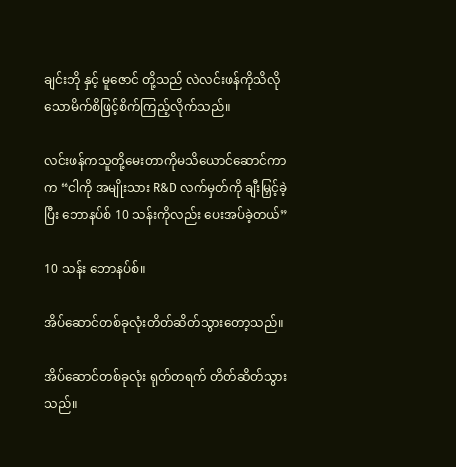ချင်းဘို နှင့် မူဇောင် တို့သည် လဲလင်းဖန်ကိုသိလိုသောမိက်စိဖြင့်စိက်ကြည့်လိုက်သည်။

လင်းဖန်ကသူတို့မေးတာကိုမသိယောင်ဆောင်ကာ က “ငါကို အမျိုးသား R&D လက်မှတ်ကို ချီးမြှင့်ခဲ့ပြီး ဘောနပ်စ် 10 သန်းကိုလည်း ပေးအပ်ခဲ့တယ်”

10 သန်း ဘောနပ်စ်။

အိပ်ဆောင်တစ်ခုလုံးတိတ်ဆိတ်သွားတော့သည်။

အိပ်ဆောင်တစ်ခုလုံး ရုတ်တရက် တိတ်ဆိတ်သွားသည်။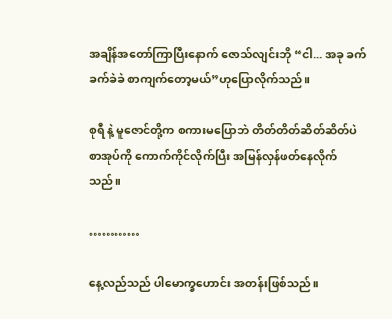အချိန်အတော်ကြာပြီးနောက် ဇောသ်လျင်းဘို “ငါ... အခု ခက်ခက်ခဲခဲ စာကျက်တော့မယ်”ဟုပြောလိုက်သည်။

စုရီ နဲ့ မူဇောင်တို့က စကားမပြောဘဲ တိတ်တိတ်ဆိတ်ဆိတ်ပဲ စာအုပ်ကို ကောက်ကိုင်လိုက်ပြီး အမြန်လှန်ဖတ်နေလိုက်သည်။

…………

နေ့လည်သည် ပါမောက္ခဟောင်း အတန်းဖြစ်သည်။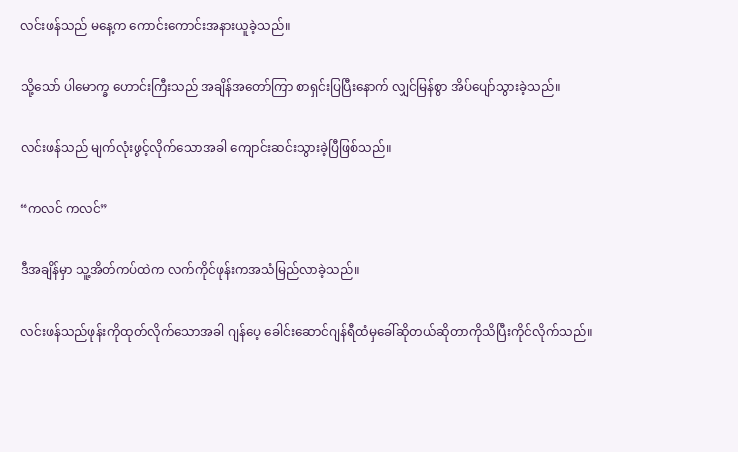လင်းဖန်သည် မနေ့က ကောင်းကောင်းအနားယူခဲ့သည်။

သို့သော် ပါမောက္ခ ဟောင်းကြီးသည် အချိန်အတော်ကြာ စာရှင်းပြပြီးနောက် လျှင်မြန်စွာ အိပ်ပျော်သွားခဲ့သည်။

လင်းဖန်သည် မျက်လုံးဖွင့်လိုက်သောအခါ ကျောင်းဆင်းသွားခဲ့ပြီဖြစ်သည်။

“ကလင် ကလင်”

ဒီအချိန်မှာ သူ့အိတ်ကပ်ထဲက လက်ကိုင်ဖုန်းကအသံမြည်လာခဲ့သည်။

လင်းဖန်သည်ဖုန်းကိုထုတ်လိုက်သောအခါ ဂျန်ပေ့ ခေါင်းဆောင်ဂျန်ရီထံမှခေါ်ဆိုတယ်ဆိုတာကိုသိပြီးကိုင်လိုက်သည်။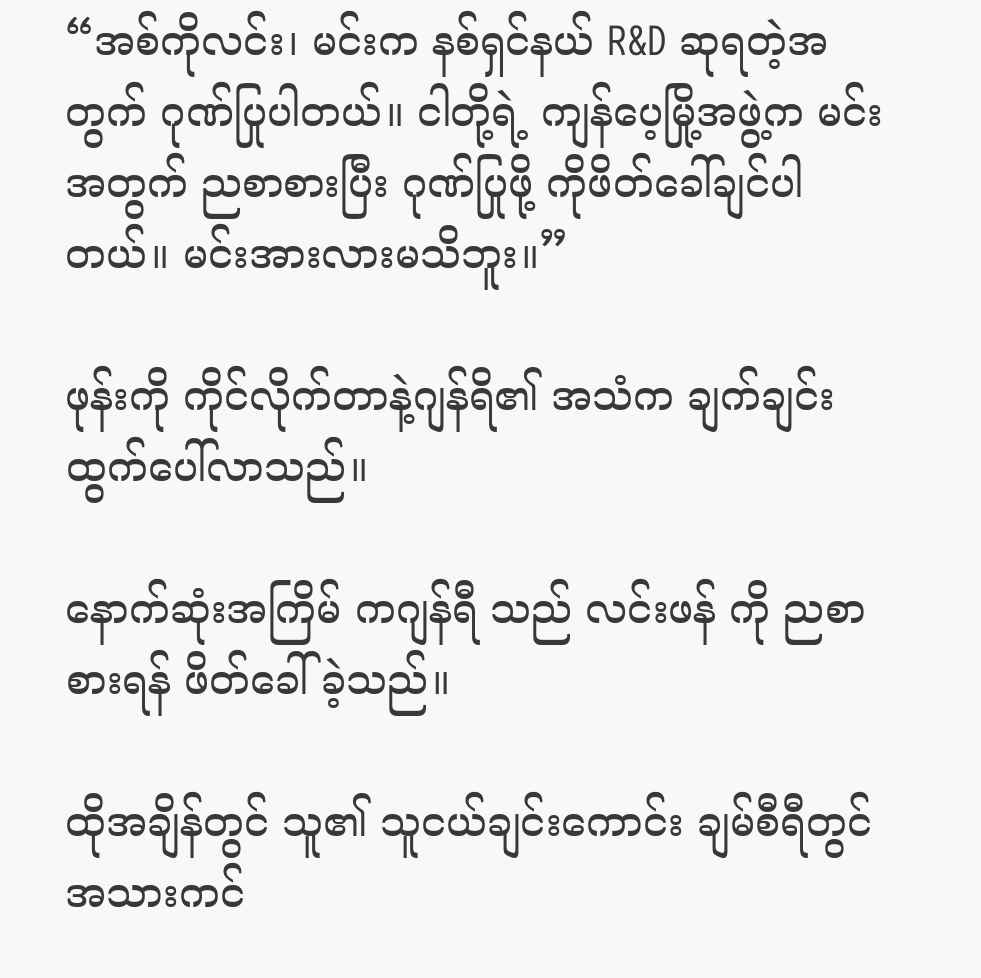“အစ်ကိုလင်း၊ မင်းက နစ်ရှင်နယ် R&D ဆုရတဲ့အတွက် ဂုဏ်ပြုပါတယ်။ ငါတို့ရဲ့ ကျန်ပေ့မြို့အဖွဲ့က မင်းအတွက် ညစာစားပြီး ဂုဏ်ပြုဖို့ ကိုဖိတ်ခေါ်ချင်ပါတယ်။ မင်းအားလားမသိဘူး။”

ဖုန်းကို ကိုင်လိုက်တာနဲ့ဂျန်ရိ၏ အသံက ချက်ချင်းထွက်ပေါ်လာသည်။

နောက်ဆုံးအကြိမ် ကဂျန်ရီ သည် လင်းဖန် ကို ညစာစားရန် ဖိတ်ခေါ်ခဲ့သည်။

ထိုအချိန်တွင် သူ၏ သူငယ်ချင်းကောင်း ချမ်စီရီတွင် အသားကင်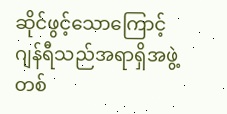ဆိုင်ဖွင့်သောကြောင့်ဂျန်ရီသည်အရာရှိအဖွဲ့တစ်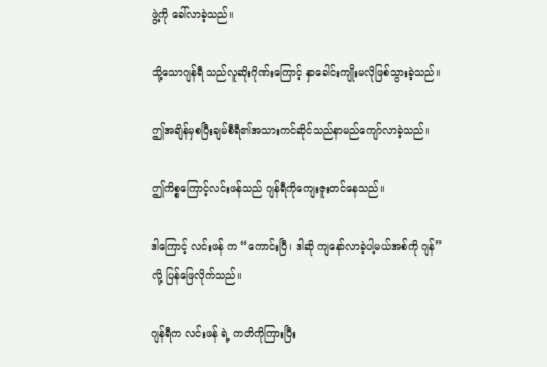ဖွဲ့ကို ခေါ်လာခဲ့သည်။

သို့သောဂျန်ရီ သည်လူဆိုးဂိုဏ်းကြောင့် နှာခေါင်းကျိုးမလိုဖြစ်သွားခဲ့သည်။

ဤအချိန်မှစပြီးချမ်စီရီ၏အသားကင်ဆိုင်သည်နာမည်ကျော်လာခဲ့သည်။

ဤကိစ္စကြောင့်လင်းဖန်သည် ဂျန်ရီကိုကျေးဇူးတင်နေသည်။

ဒါကြောင့် လင်းဖန် က “ကောင်းပြီ၊ ဒါဆို ကျနော်လာခဲ့ပါ့မယ်အစ်ကို ဂျန်” လို့ ပြန်ဖြေလိုက်သည်။

ဂျန်ရီက လင်းဖန် ရဲ့ ကတိကိုကြားပြီး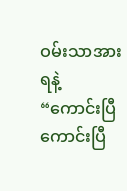ဝမ်းသာအားရနဲ့ “ကောင်းပြီကောင်းပြီ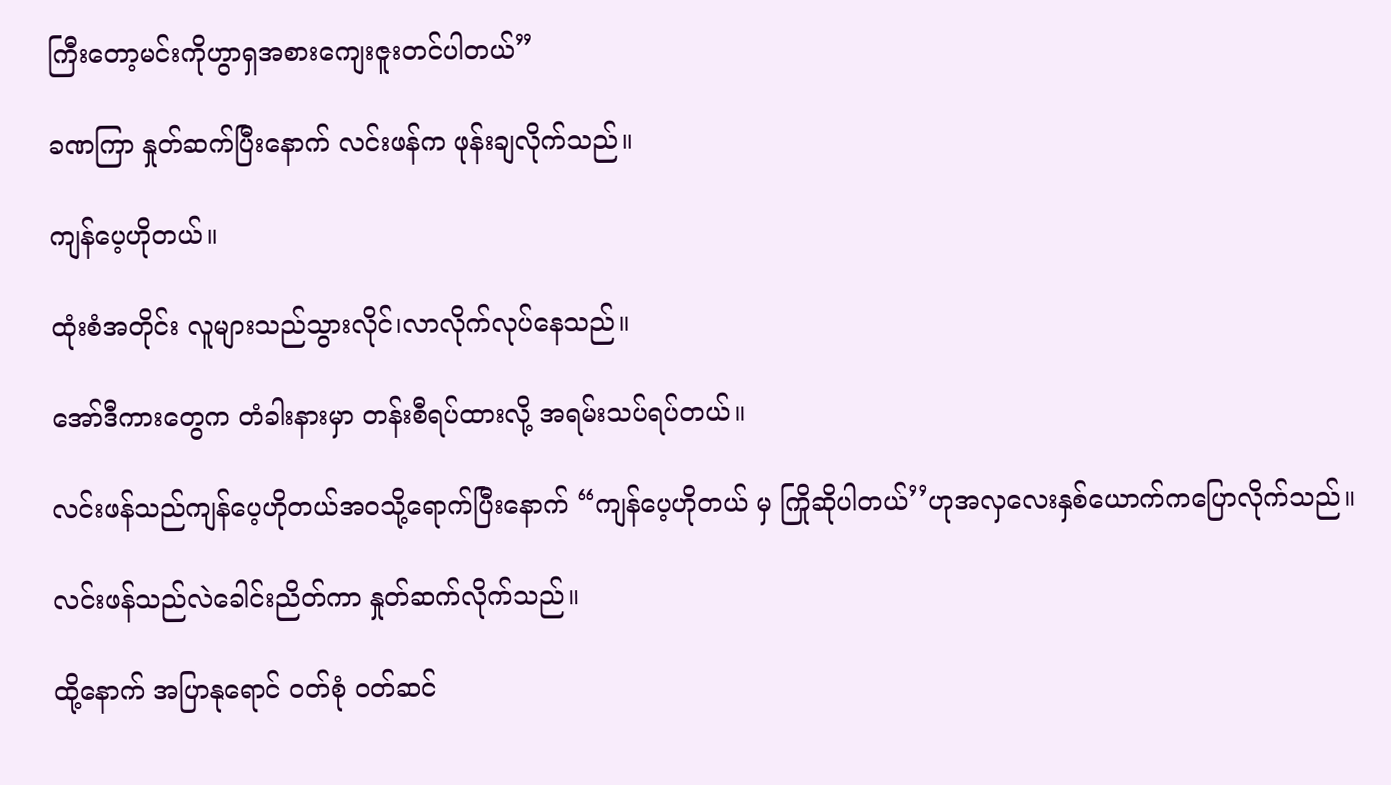ကြီးတော့မင်းကိုဟွာရှအစားကျေးဇူးတင်ပါတယ်”

ခဏကြာ နှုတ်ဆက်ပြီးနောက် လင်းဖန်က ဖုန်းချလိုက်သည်။

ကျန်ပေ့ဟိုတယ်။

ထုံးစံအတိုင်း လူများသည်သွားလိုင်၊လာလိုက်လုပ်နေသည်။

အော်ဒီကားတွေက တံခါးနားမှာ တန်းစီရပ်ထားလို့ အရမ်းသပ်ရပ်တယ်။

လင်းဖန်သည်ကျန်ပေ့ဟိုတယ်အဝသို့ရောက်ပြီးနောက် “ကျန်ပေ့ဟိုတယ် မှ ကြိုဆိုပါတယ်’’ဟုအလှလေးနှစ်ယောက်ကပြောလိုက်သည်။

လင်းဖန်သည်လဲခေါင်းညိတ်ကာ နှုတ်ဆက်လိုက်သည်။

ထို့နောက် အပြာနုရောင် ၀တ်စုံ ၀တ်ဆင်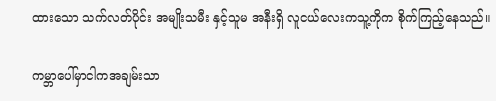ထားသော သက်လတ်ပိုင်း အမျိုးသမီး နှင့်သူမ အနီးရှိ လူငယ်လေးကသူ့ကိုက စိုက်ကြည့်နေသည်။

ကမ္ဘာပေါ်မှာငါကအချမ်းသာ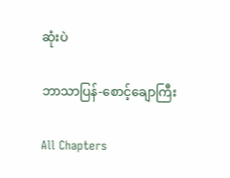ဆုံးပဲ

ဘာသာပြန်-စောင့်ချောကြီး

All Chapters